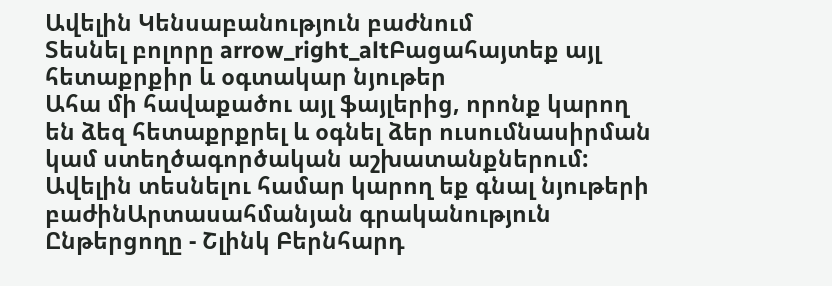Ավելին Կենսաբանություն բաժնում
Տեսնել բոլորը arrow_right_altԲացահայտեք այլ հետաքրքիր և օգտակար նյութեր
Ահա մի հավաքածու այլ ֆայլերից, որոնք կարող են ձեզ հետաքրքրել և օգնել ձեր ուսումնասիրման կամ ստեղծագործական աշխատանքներում: Ավելին տեսնելու համար կարող եք գնալ նյութերի բաժինԱրտասահմանյան գրականություն
Ընթերցողը - Շլինկ Բերնհարդ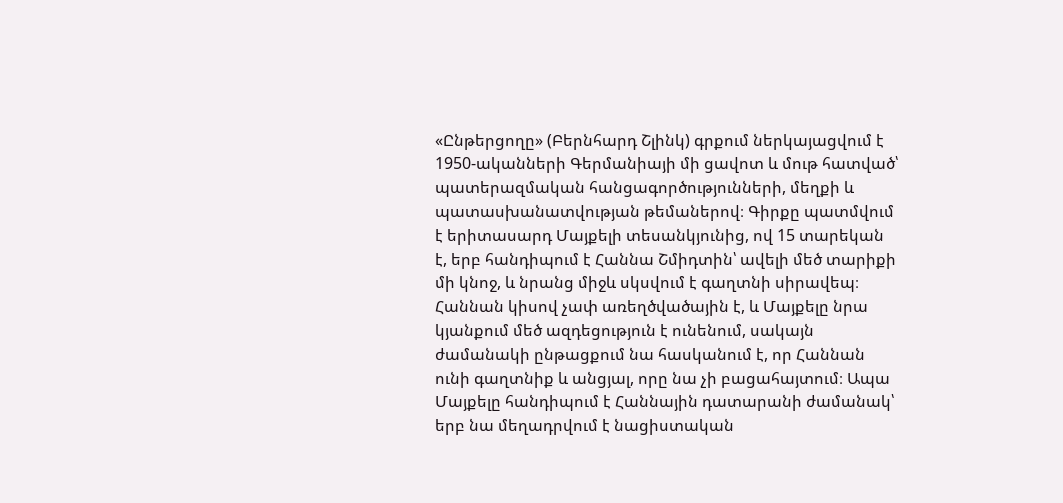«Ընթերցողը» (Բերնհարդ Շլինկ) գրքում ներկայացվում է 1950-ականների Գերմանիայի մի ցավոտ և մութ հատված՝ պատերազմական հանցագործությունների, մեղքի և պատասխանատվության թեմաներով։ Գիրքը պատմվում է երիտասարդ Մայքելի տեսանկյունից, ով 15 տարեկան է, երբ հանդիպում է Հաննա Շմիդտին՝ ավելի մեծ տարիքի մի կնոջ, և նրանց միջև սկսվում է գաղտնի սիրավեպ։ Հաննան կիսով չափ առեղծվածային է, և Մայքելը նրա կյանքում մեծ ազդեցություն է ունենում, սակայն ժամանակի ընթացքում նա հասկանում է, որ Հաննան ունի գաղտնիք և անցյալ, որը նա չի բացահայտում։ Ապա Մայքելը հանդիպում է Հաննային դատարանի ժամանակ՝ երբ նա մեղադրվում է նացիստական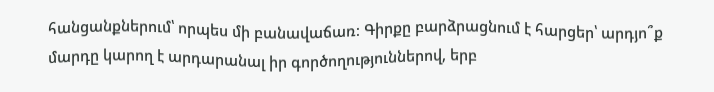հանցանքներում՝ որպես մի բանավաճառ։ Գիրքը բարձրացնում է հարցեր՝ արդյո՞ք մարդը կարող է արդարանալ իր գործողություններով, երբ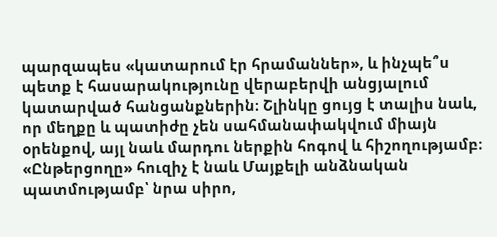պարզապես «կատարում էր հրամաններ», և ինչպե՞ս պետք է հասարակությունը վերաբերվի անցյալում կատարված հանցանքներին։ Շլինկը ցույց է տալիս նաև, որ մեղքը և պատիժը չեն սահմանափակվում միայն օրենքով, այլ նաև մարդու ներքին հոգով և հիշողությամբ։ «Ընթերցողը» հուզիչ է նաև Մայքելի անձնական պատմությամբ՝ նրա սիրո,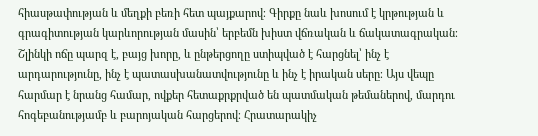հիասթափության և մեղքի բեռի հետ պայքարով։ Գիրքը նաև խոսում է կրթության և գրագիտության կարևորության մասին՝ երբեմն խիստ վճռական և ճակատագրական։ Շլինկի ոճը պարզ է, բայց խորը, և ընթերցողը ստիպված է հարցնել՝ ինչ է արդարությունը, ինչ է պատասխանատվությունը և ինչ է իրական սերը։ Այս վեպը հարմար է նրանց համար, ովքեր հետաքրքրված են պատմական թեմաներով, մարդու հոգեբանությամբ և բարոյական հարցերով։ Հրատարակիչ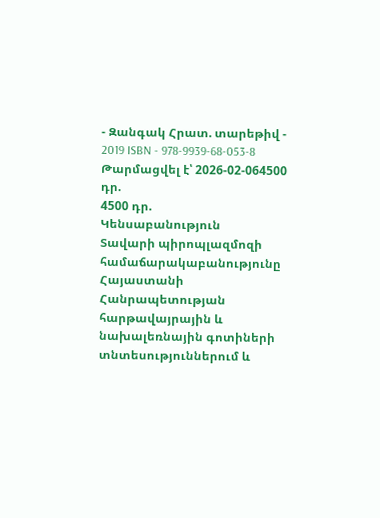- Զանգակ Հրատ. տարեթիվ - 2019 ISBN - 978-9939-68-053-8
Թարմացվել է՝ 2026-02-064500 դր.
4500 դր.
Կենսաբանություն
Տավարի պիրոպլազմոզի համաճարակաբանությունը Հայաստանի Հանրապետության հարթավայրային և նախալեռնային գոտիների տնտեսություններում և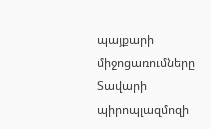պայքարի միջոցառումները
Տավարի պիրոպլազմոզի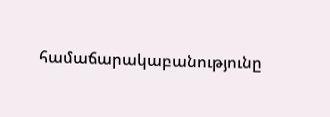համաճարակաբանությունը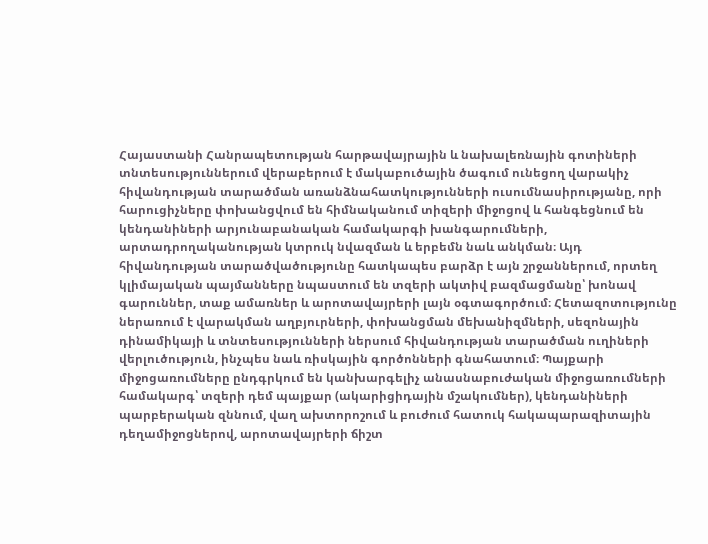Հայաստանի Հանրապետության հարթավայրային և նախալեռնային գոտիների տնտեսություններում վերաբերում է մակաբուծային ծագում ունեցող վարակիչ հիվանդության տարածման առանձնահատկությունների ուսումնասիրությանը, որի հարուցիչները փոխանցվում են հիմնականում տիզերի միջոցով և հանգեցնում են կենդանիների արյունաբանական համակարգի խանգարումների, արտադրողականության կտրուկ նվազման և երբեմն նաև անկման։ Այդ հիվանդության տարածվածությունը հատկապես բարձր է այն շրջաններում, որտեղ կլիմայական պայմանները նպաստում են տզերի ակտիվ բազմացմանը՝ խոնավ գարուններ, տաք ամառներ և արոտավայրերի լայն օգտագործում։ Հետազոտությունը ներառում է վարակման աղբյուրների, փոխանցման մեխանիզմների, սեզոնային դինամիկայի և տնտեսությունների ներսում հիվանդության տարածման ուղիների վերլուծություն, ինչպես նաև ռիսկային գործոնների գնահատում։ Պայքարի միջոցառումները ընդգրկում են կանխարգելիչ անասնաբուժական միջոցառումների համակարգ՝ տզերի դեմ պայքար (ակարիցիդային մշակումներ), կենդանիների պարբերական զննում, վաղ ախտորոշում և բուժում հատուկ հակապարազիտային դեղամիջոցներով, արոտավայրերի ճիշտ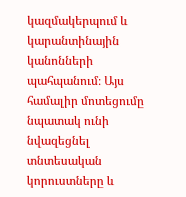կազմակերպում և կարանտինային կանոնների պահպանում։ Այս համալիր մոտեցումը նպատակ ունի նվազեցնել տնտեսական կորուստները և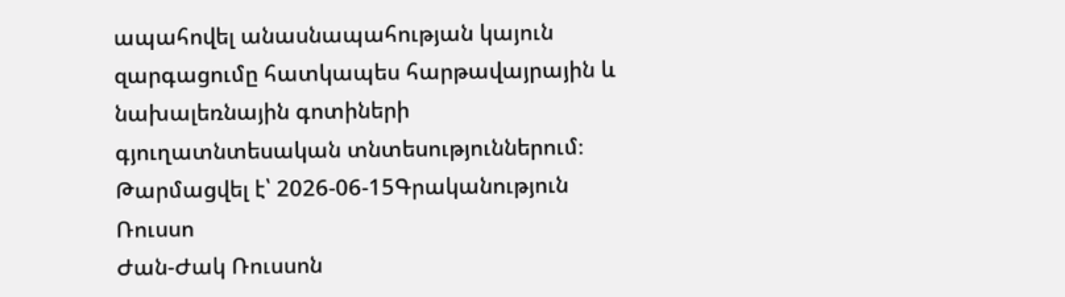ապահովել անասնապահության կայուն զարգացումը հատկապես հարթավայրային և նախալեռնային գոտիների գյուղատնտեսական տնտեսություններում։
Թարմացվել է՝ 2026-06-15Գրականություն
Ռուսսո
Ժան-Ժակ Ռուսսոն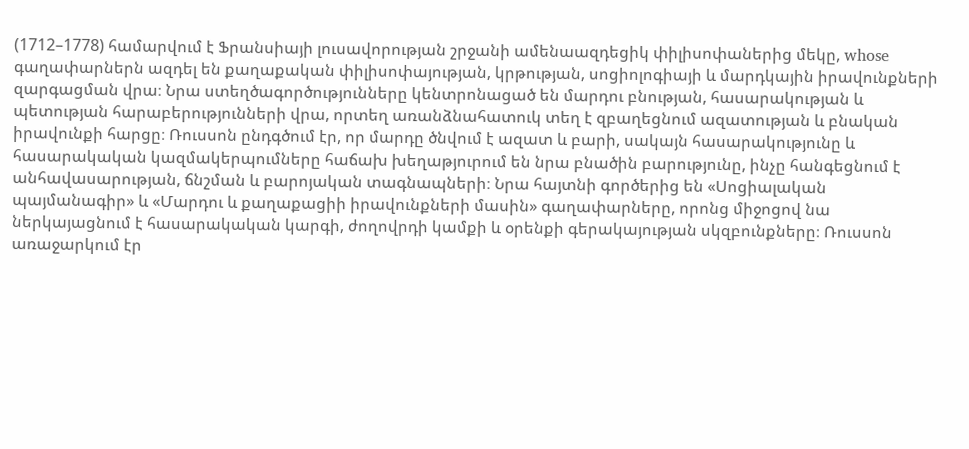(1712–1778) համարվում է Ֆրանսիայի լուսավորության շրջանի ամենաազդեցիկ փիլիսոփաներից մեկը, whose գաղափարներն ազդել են քաղաքական փիլիսոփայության, կրթության, սոցիոլոգիայի և մարդկային իրավունքների զարգացման վրա։ Նրա ստեղծագործությունները կենտրոնացած են մարդու բնության, հասարակության և պետության հարաբերությունների վրա, որտեղ առանձնահատուկ տեղ է զբաղեցնում ազատության և բնական իրավունքի հարցը։ Ռուսսոն ընդգծում էր, որ մարդը ծնվում է ազատ և բարի, սակայն հասարակությունը և հասարակական կազմակերպումները հաճախ խեղաթյուրում են նրա բնածին բարությունը, ինչը հանգեցնում է անհավասարության, ճնշման և բարոյական տագնապների։ Նրա հայտնի գործերից են «Սոցիալական պայմանագիր» և «Մարդու և քաղաքացիի իրավունքների մասին» գաղափարները, որոնց միջոցով նա ներկայացնում է հասարակական կարգի, ժողովրդի կամքի և օրենքի գերակայության սկզբունքները։ Ռուսսոն առաջարկում էր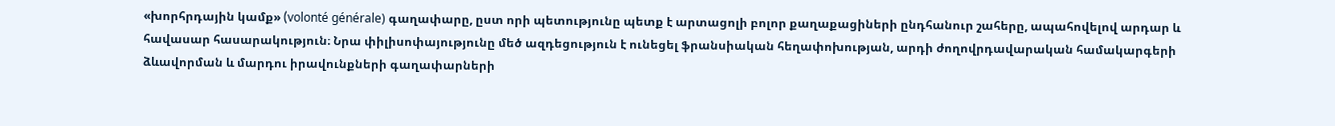«խորհրդային կամք» (volonté générale) գաղափարը, ըստ որի պետությունը պետք է արտացոլի բոլոր քաղաքացիների ընդհանուր շահերը, ապահովելով արդար և հավասար հասարակություն։ Նրա փիլիսոփայությունը մեծ ազդեցություն է ունեցել ֆրանսիական հեղափոխության, արդի ժողովրդավարական համակարգերի ձևավորման և մարդու իրավունքների գաղափարների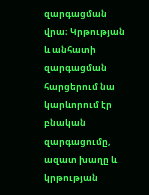զարգացման վրա։ Կրթության և անհատի զարգացման հարցերում նա կարևորում էր բնական զարգացումը, ազատ խաղը և կրթության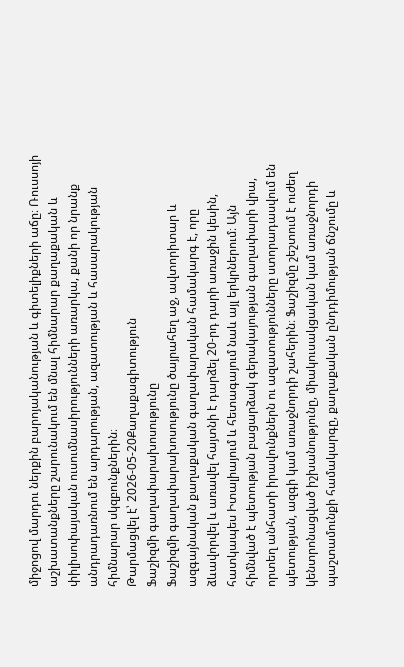միջոցով մարդու ներքին բարոյականության և գիտելիքների աճը։ Ռուսսոյի աշխատանքները շարունակում են մնալ հիմնարար քաղաքական և փիլիսոփայական ուսումնասիրությունների առարկա, քանի որ նրանք անդրադառնում են արդարության, ազատության և հասարակության հիմնարար սկզբունքներին։
Թարմացվել է՝ 2026-05-20Քաղաքագիտություն
Ֆաշիզմի գաղափարախոսությունը
Ֆաշիզմի գաղափարախոսությունը ծայրահեղ աջ, ավտորիտար և ազգայնական քաղաքական գաղափարական համակարգ է, որը ձևավորվել և առավել հայտնի է դարձել 20-րդ դարի առաջին կեսին, հատկապես Իտալիայում և հետագայում նաև այլ երկրներում։ Այն հիմնված է պետության բացարձակ գերակայության գաղափարի վրա, որտեղ անհատի իրավունքներն ու ազատությունները ստորադասվում են պետության, ազգի կամ առաջնորդի շահերին։ Ֆաշիզմը շեշտում է ուժեղ կենտրոնացված իշխանությունը, միակուսակցական կամ առաջնորդի պաշտամունքի համակարգը, քաղաքական ընդդիմության ճնշումը և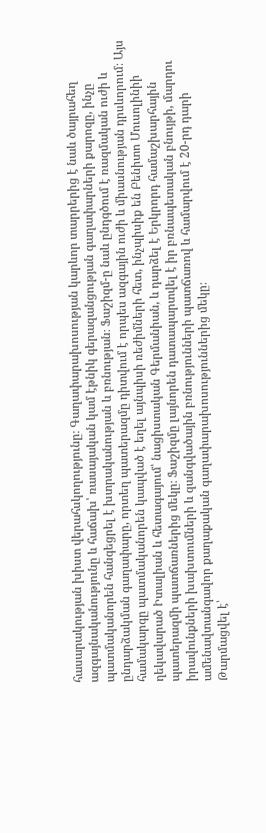հասարակության խիստ վերահսկողությունը։ Գաղափարախոսության կարևոր տարրերից է նաև ծայրահեղ ազգայնականությունը և հաճախ՝ ռասայական կամ էթնիկ գերազանցության գաղափարների քարոզը, ինչը պատմականորեն հանգեցրել է խտրականության և բռնության։ Ֆաշիզմ-ը նաև ընդգծում է ռազմական ուժի և ընդարձակման գաղափարը, որտեղ պատերազմը դիտվում է որպես ազգային ուժի և միասնության դրսևորում։ Այս համակարգը պատմականորեն կապված է եղել այնպիսի ռեժիմների հետ, ինչպիսիք են Բենիտո Մուսոլինիի ղեկավարած Իտալիան և հետագայում՝ նացիստական Գերմանիան, և դարձել է Երկրորդ համաշխարհային պատերազմի պատճառներից մեկը։ Ֆաշիզմը լայնորեն դատապարտվել է իր բռնապետական բնույթի, մարդու իրավունքների խախտումների և զանգվածային բռնությունների պատճառով և համարվում է 20-րդ դարի ամենավտանգավոր քաղաքական գաղափարախոսություններից մեկը։
Թարմացվել է՝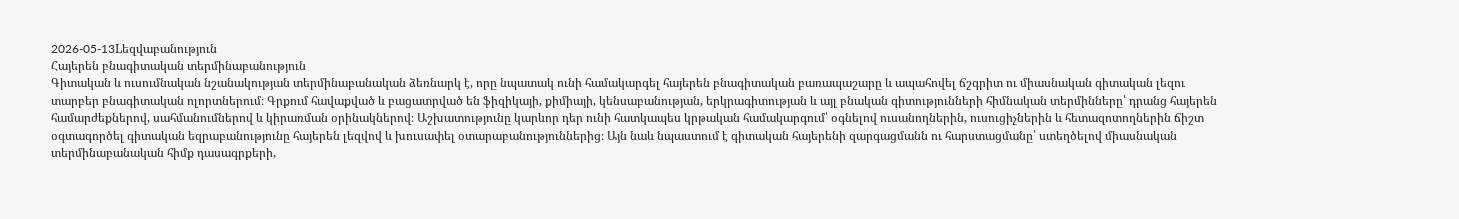2026-05-13Lեզվաբանություն
Հայերեն բնագիտական տերմինաբանություն
Գիտական և ուսումնական նշանակության տերմինաբանական ձեռնարկ է, որը նպատակ ունի համակարգել հայերեն բնագիտական բառապաշարը և ապահովել ճշգրիտ ու միասնական գիտական լեզու տարբեր բնագիտական ոլորտներում։ Գրքում հավաքված և բացատրված են ֆիզիկայի, քիմիայի, կենսաբանության, երկրագիտության և այլ բնական գիտությունների հիմնական տերմինները՝ դրանց հայերեն համարժեքներով, սահմանումներով և կիրառման օրինակներով։ Աշխատությունը կարևոր դեր ունի հատկապես կրթական համակարգում՝ օգնելով ուսանողներին, ուսուցիչներին և հետազոտողներին ճիշտ օգտագործել գիտական եզրաբանությունը հայերեն լեզվով և խուսափել օտարաբանություններից։ Այն նաև նպաստում է գիտական հայերենի զարգացմանն ու հարստացմանը՝ ստեղծելով միասնական տերմինաբանական հիմք դասագրքերի,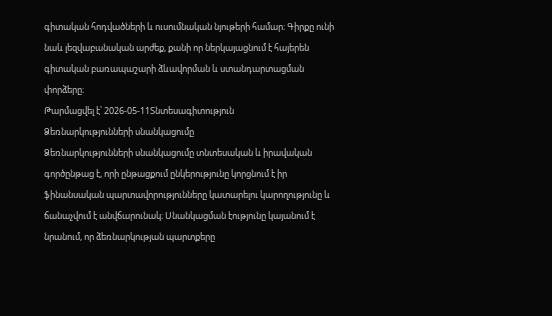գիտական հոդվածների և ուսումնական նյութերի համար։ Գիրքը ունի նաև լեզվաբանական արժեք, քանի որ ներկայացնում է հայերեն գիտական բառապաշարի ձևավորման և ստանդարտացման փորձերը։
Թարմացվել է՝ 2026-05-11Տնտեսագիտություն
Ձեռնարկությունների սնանկացումը
Ձեռնարկությունների սնանկացումը տնտեսական և իրավական գործընթաց է, որի ընթացքում ընկերությունը կորցնում է իր ֆինանսական պարտավորությունները կատարելու կարողությունը և ճանաչվում է անվճարունակ։ Սնանկացման էությունը կայանում է նրանում, որ ձեռնարկության պարտքերը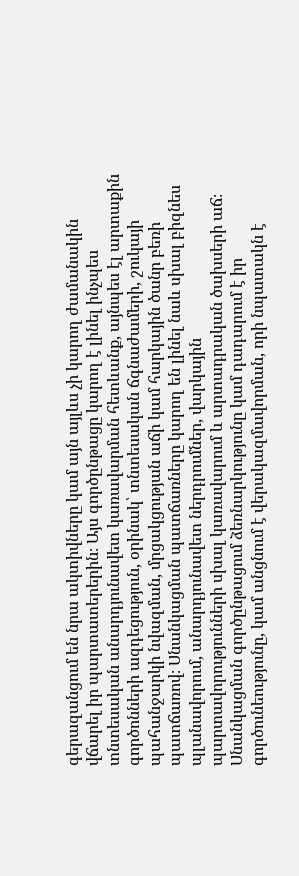գերազանցում են նրա ակտիվները կամ այն այլևս չի կարող ժամանակին վճարել իր պարտատերերին։ Այս գործընթացը կարող է լինել ինչպես տնտեսական անարդյունավետ կառավարման հետևանք, այնպես էլ արտաքին գործոնների ազդեցություն, օրինակ՝ տնտեսական ճգնաժամերի, շուկայի պահանջարկի նվազման, մրցակցության աճի կամ հարկային ծանր բեռի պատճառով։ Սնանկացման պատճառները կարող են լինել նաև սխալ բիզնես պլանավորում, անարդյունավետ ներդրումներ, վարկային պարտավորությունների սխալ կառավարում և արտադրական ծախսերի աճ։ Սնանկացման գործընթացում ձեռնարկությունը կամ դադարում է իր գործունեությունը, կամ անցնում է վերակազմավորման, որի նպատակն է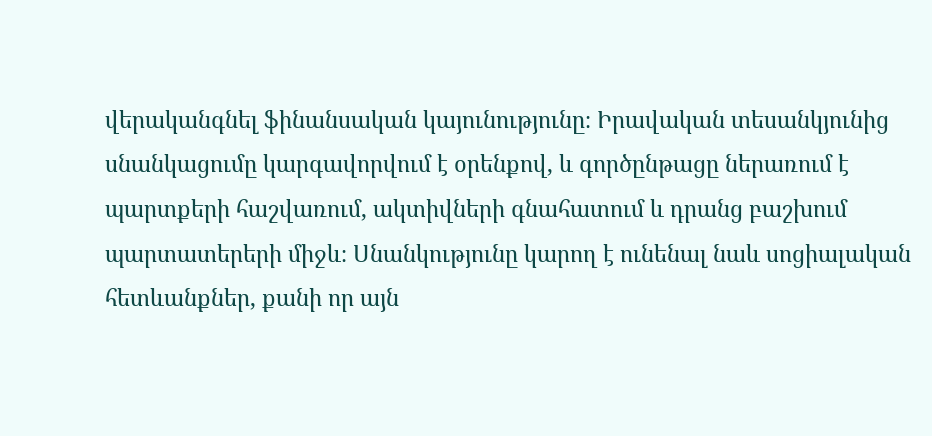վերականգնել ֆինանսական կայունությունը։ Իրավական տեսանկյունից սնանկացումը կարգավորվում է օրենքով, և գործընթացը ներառում է պարտքերի հաշվառում, ակտիվների գնահատում և դրանց բաշխում պարտատերերի միջև։ Սնանկությունը կարող է ունենալ նաև սոցիալական հետևանքներ, քանի որ այն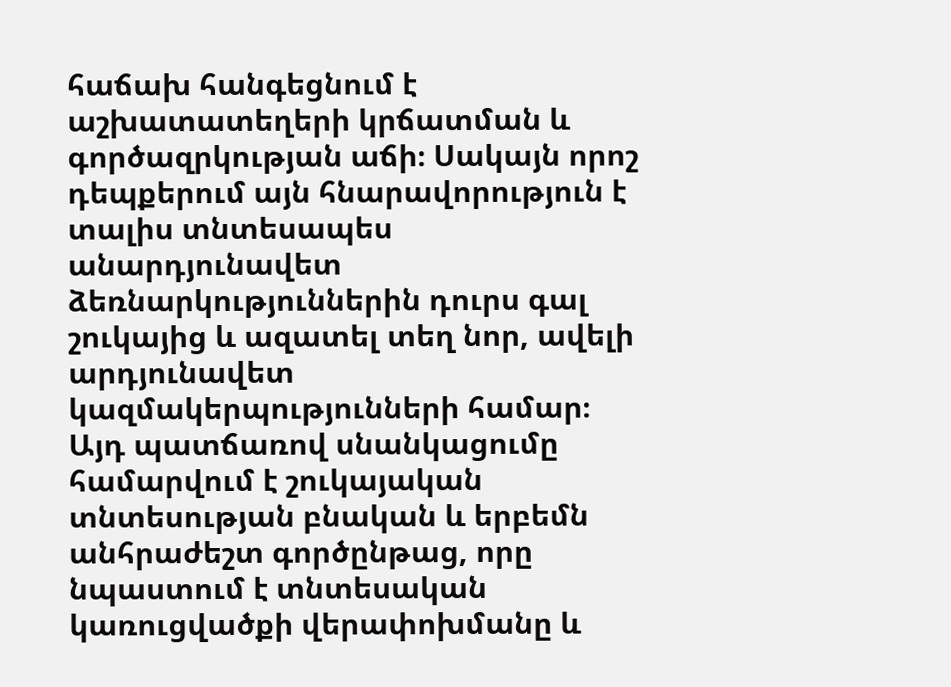հաճախ հանգեցնում է աշխատատեղերի կրճատման և գործազրկության աճի։ Սակայն որոշ դեպքերում այն հնարավորություն է տալիս տնտեսապես անարդյունավետ ձեռնարկություններին դուրս գալ շուկայից և ազատել տեղ նոր, ավելի արդյունավետ կազմակերպությունների համար։ Այդ պատճառով սնանկացումը համարվում է շուկայական տնտեսության բնական և երբեմն անհրաժեշտ գործընթաց, որը նպաստում է տնտեսական կառուցվածքի վերափոխմանը և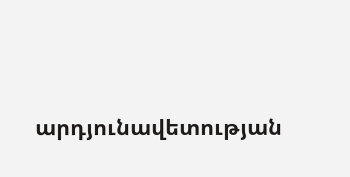արդյունավետության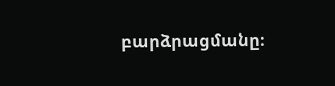բարձրացմանը։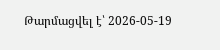Թարմացվել է՝ 2026-05-19